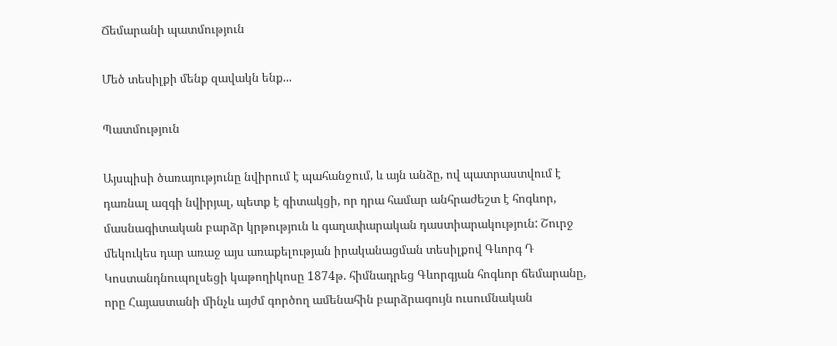Ճեմարանի պատմություն

Մեծ տեսիլքի մենք զավակն ենք...

Պատմություն

Այսպիսի ծառայությունը նվիրում է պահանջում, և այն անձը, ով պատրաստվում է դառնալ ազգի նվիրյալ, պետք է գիտակցի, որ դրա համար անհրաժեշտ է հոգևոր, մասնագիտական բարձր կրթություն և գաղափարական դաստիարակություն: Շուրջ մեկուկես դար առաջ այս առաքելության իրականացման տեսիլքով Գևորգ Դ Կոստանդնուպոլսեցի կաթողիկոսը 1874թ. հիմնադրեց Գևորգյան հոգևոր ճեմարանը, որը Հայաստանի մինչև այժմ գործող ամենահին բարձրագույն ուսումնական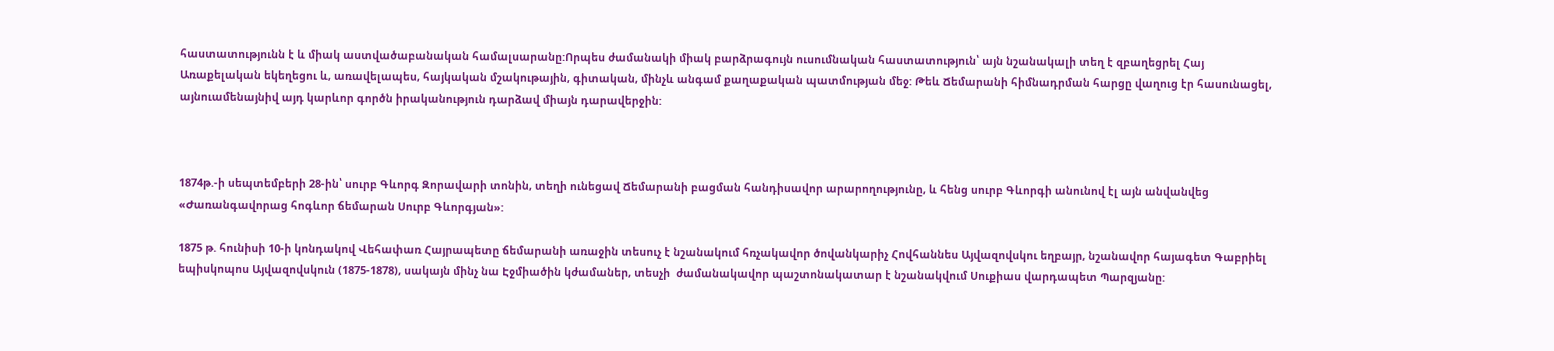հաստատությունն է և միակ աստվածաբանական համալսարանը:Որպես ժամանակի միակ բարձրագույն ուսումնական հաստատություն՝ այն նշանակալի տեղ է զբաղեցրել Հայ Առաքելական եկեղեցու և, առավելապես, հայկական մշակութային, գիտական, մինչև անգամ քաղաքական պատմության մեջ: Թեև Ճեմարանի հիմնադրման հարցը վաղուց էր հասունացել, այնուամենայնիվ այդ կարևոր գործն իրականություն դարձավ միայն դարավերջին:



1874թ.-ի սեպտեմբերի 28-ին՝ սուրբ Գևորգ Զորավարի տոնին, տեղի ունեցավ Ճեմարանի բացման հանդիսավոր արարողությունը, և հենց սուրբ Գևորգի անունով էլ այն անվանվեց «Ժառանգավորաց հոգևոր ճեմարան Սուրբ Գևորգյան»:

1875 թ. հունիսի 10-ի կոնդակով Վեհափառ Հայրապետը ճեմարանի առաջին տեսուչ է նշանակում հռչակավոր ծովանկարիչ Հովհաննես Այվազովսկու եղբայր, նշանավոր հայագետ Գաբրիել եպիսկոպոս Այվազովսկուն (1875-1878), սակայն մինչ նա Էջմիածին կժամաներ, տեսչի  ժամանակավոր պաշտոնակատար է նշանակվում Սուքիաս վարդապետ Պարզյանը: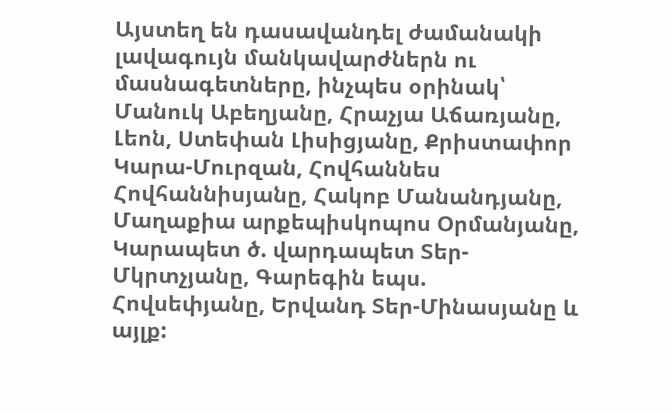Այստեղ են դասավանդել ժամանակի լավագույն մանկավարժներն ու մասնագետները, ինչպես օրինակ՝ Մանուկ Աբեղյանը, Հրաչյա Աճառյանը, Լեոն, Ստեփան Լիսիցյանը, Քրիստափոր Կարա-Մուրզան, Հովհաննես Հովհաննիսյանը, Հակոբ Մանանդյանը, Մաղաքիա արքեպիսկոպոս Օրմանյանը, Կարապետ ծ. վարդապետ Տեր-Մկրտչյանը, Գարեգին եպս. Հովսեփյանը, Երվանդ Տեր-Մինասյանը և այլք: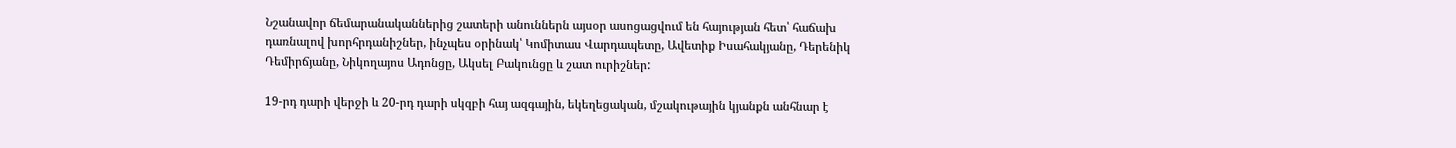Նշանավոր ճեմարանականներից շատերի անուններն այսօր ասոցացվում են հայության հետ՝ հաճախ դառնալով խորհրդանիշներ, ինչպես օրինակ՝ Կոմիտաս Վարդապետը, Ավետիք Իսահակյանը, Դերենիկ Դեմիրճյանը, Նիկողայոս Ադոնցը, Ակսել Բակունցը և շատ ուրիշներ:

19-րդ դարի վերջի և 20-րդ դարի սկզբի հայ ազգային, եկեղեցական, մշակութային կյանքն անհնար է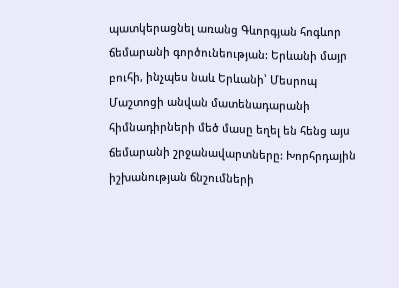պատկերացնել առանց Գևորգյան հոգևոր ճեմարանի գործունեության: Երևանի մայր բուհի, ինչպես նաև Երևանի՝ Մեսրոպ Մաշտոցի անվան մատենադարանի հիմնադիրների մեծ մասը եղել են հենց այս ճեմարանի շրջանավարտները: Խորհրդային իշխանության ճնշումների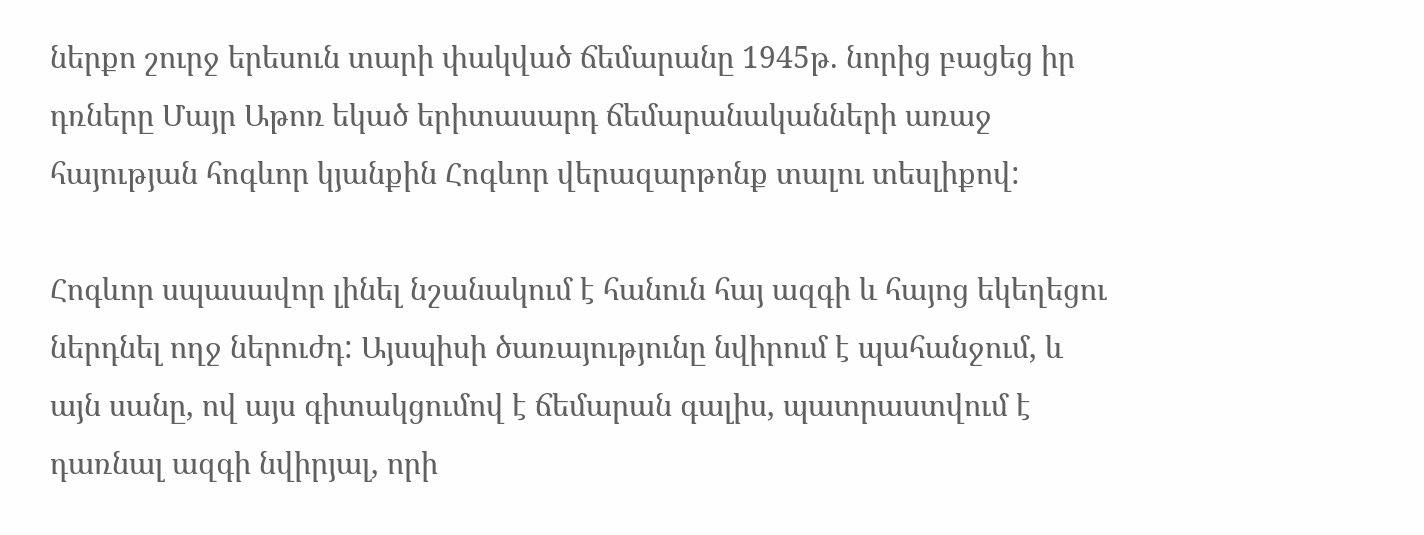ներքո շուրջ երեսուն տարի փակված ճեմարանը 1945թ. նորից բացեց իր դռները Մայր Աթոռ եկած երիտասարդ ճեմարանականների առաջ հայության հոգևոր կյանքին Հոգևոր վերազարթոնք տալու տեսլիքով:

Հոգևոր սպասավոր լինել նշանակում է հանուն հայ ազգի և հայոց եկեղեցու ներդնել ողջ ներուժդ: Այսպիսի ծառայությունը նվիրում է պահանջում, և այն սանը, ով այս գիտակցումով է ճեմարան գալիս, պատրաստվում է դառնալ ազգի նվիրյալ, որի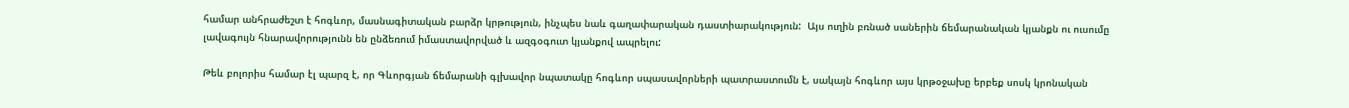համար անհրաժեշտ է հոգևոր, մասնագիտական բարձր կրթություն, ինչպես նաև գաղափարական դաստիարակություն:  Այս ուղին բռնած սաներին ճեմարանական կյանքն ու ուսումը լավագույն հնարավորությունն են ընձեռում իմաստավորված և ազգօգուտ կյանքով ապրելու:

Թեև բոլորիս համար էլ պարզ է, որ Գևորգյան ճեմարանի գլխավոր նպատակը հոգևոր սպասավորների պատրաստումն է, սակայն հոգևոր այս կրթօջախը երբեք սոսկ կրոնական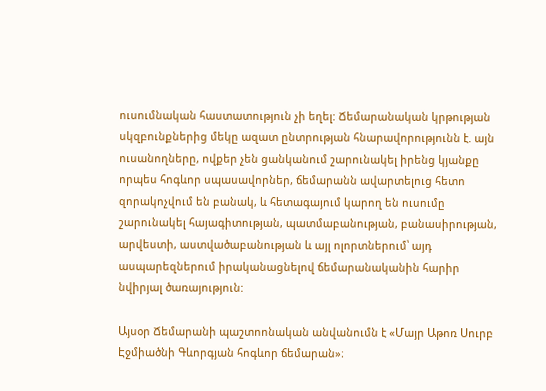ուսումնական հաստատություն չի եղել: Ճեմարանական կրթության սկզբունքներից մեկը ազատ ընտրության հնարավորությունն է. այն ուսանողները, ովքեր չեն ցանկանում շարունակել իրենց կյանքը որպես հոգևոր սպասավորներ, ճեմարանն ավարտելուց հետո զորակոչվում են բանակ, և հետագայում կարող են ուսումը շարունակել հայագիտության, պատմաբանության, բանասիրության, արվեստի, աստվածաբանության և այլ ոլորտներում՝ այդ ասպարեզներում իրականացնելով ճեմարանականին հարիր նվիրյալ ծառայություն:

Այսօր Ճեմարանի պաշտոոնական անվանումն է «Մայր Աթոռ Սուրբ Էջմիածնի Գևորգյան հոգևոր ճեմարան»։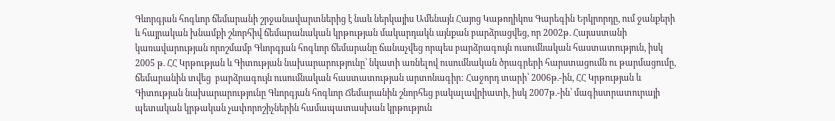Գևորգյան հոգևոր ճեմարանի շրջանավարտներից է նաև ներկայիս Ամենայն Հայոց Կաթողիկոս Գարեգին Երկրորդը, ում ջանքերի և հայրական խնամքի շնորհիվ ճեմարանական կրթության մակարդակն այնքան բարձրացվեց, որ 2002թ. Հայաստանի կառավարության որոշմամբ Գևորգյան հոգևոր ճեմարանը ճանաչվեց որպես բարձրագույն ուսումնական հաստատություն, իսկ 2005 թ. ՀՀ Կրթության և Գիտության նախարարությունը՝ նկատի առնելով ուսումնական ծրագրերի հարստացումն ու թարմացումը, ճեմարանին տվեց  բարձրագույն ուսումնական հաստատության արտոնագիր: Հաջորդ տարի՝ 2006թ.-ին, ՀՀ Կրթության և Գիտության նախարարությունը Գևորգյան հոգևոր Ճեմարանին շնորհեց բակալավրիատի, իսկ 2007թ.-ին՝ մագիստրատուրայի պետական կրթական չափորոշիչներին համապատասխան կրթություն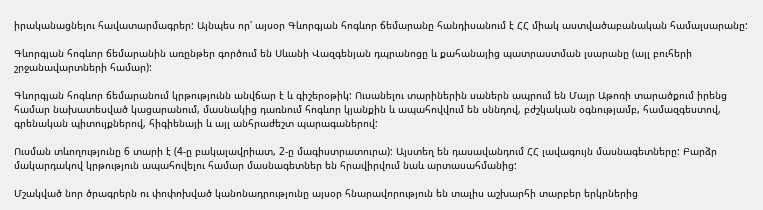իրականացնելու հավատարմագրեր: Այնպես որ՝ այսօր Գևորգյան հոգևոր ճեմարանը հանդիսանում է ՀՀ միակ աստվածաբանական համալսարանը:

Գևորգյան հոգևոր ճեմարանին առընթեր գործում են Սևանի Վազգենյան դպրանոցը և քահանայից պատրաստման լսարանը (այլ բուհերի շրջանավարտների համար):

Գևորգյան հոգևոր ճեմարանում կրթությունն անվճար է և գիշերօթիկ: Ուսանելու տարիներին սաներն ապրում են Մայր Աթոռի տարածքում իրենց համար նախատեսված կացարանում, մասնակից դառնում հոգևոր կյանքին և ապահովվում են սննդով, բժշկական օգնությամբ, համազգեստով, գրենական պիտույքներով, հիգիենայի և այլ անհրաժեշտ պարագաներով:

Ուսման տևողությունը 6 տարի է (4-ը բակալավրիատ, 2-ը մագիստրատուրա): Այստեղ են դասավանդում ՀՀ լավագույն մասնագետները: Բարձր մակարդակով կրթություն ապահովելու համար մասնագետներ են հրավիրվում նաև արտասահմանից:

Մշակված նոր ծրագրերն ու փոփոխված կանոնադրությունը այսօր հնարավորություն են տալիս աշխարհի տարբեր երկրներից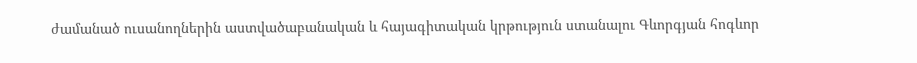ժամանած ուսանողներին աստվածաբանական և հայագիտական կրթություն ստանալու Գևորգյան հոգևոր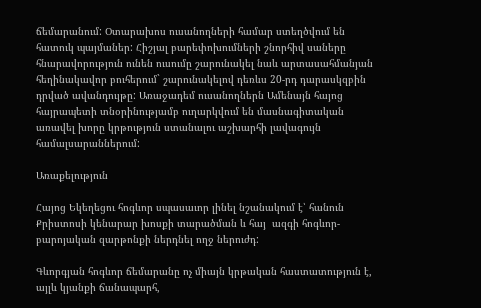ճեմարանում: Օտարախոս ուսանողների համար ստեղծվում են հատուկ պայմաներ: Հիշյալ բարեփոխումների շնորհիվ սաները հնարավորություն ունեն ուսումը շարունակել նաև արտասահմանյան հեղինակավոր բուհերում` շարունակելով դեռևս 20-րդ դարասկզբին դրված ավանդույթը: Առաջադեմ ուսանողներն Ամենայն հայոց հայրապետի տնօրինությամբ ուղարկվում են մասնագիտական առավել խորը կրթություն ստանալու աշխարհի լավագույն համալսարաններում:

Առաքելություն

Հայոց Եկեղեցու հոգևոր սպասաւոր լինել նշանակում է՝ հանուն Քրիստոսի կենարար խոսքի տարածման և հայ  ազգի հոգևոր-բարոյական զարթոնքի ներդնել ողջ ներուժդ:

Գևորգյան հոգևոր ճեմարանը ոչ միայն կրթական հաստատություն է, այլև կյանքի ճանապարհ,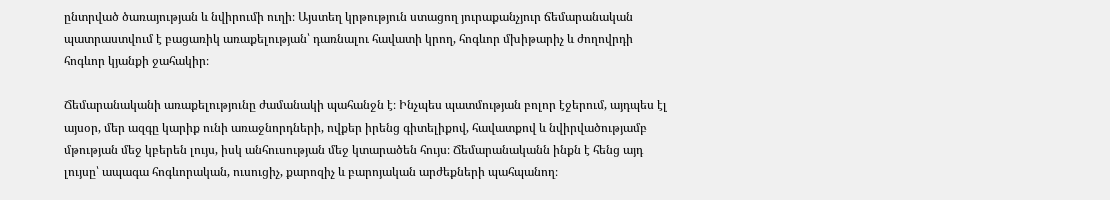ընտրված ծառայության և նվիրումի ուղի։ Այստեղ կրթություն ստացող յուրաքանչյուր ճեմարանական պատրաստվում է բացառիկ առաքելության՝ դառնալու հավատի կրող, հոգևոր մխիթարիչ և ժողովրդի հոգևոր կյանքի ջահակիր։

Ճեմարանականի առաքելությունը ժամանակի պահանջն է։ Ինչպես պատմության բոլոր էջերում, այդպես էլ այսօր, մեր ազգը կարիք ունի առաջնորդների, ովքեր իրենց գիտելիքով, հավատքով և նվիրվածությամբ մթության մեջ կբերեն լույս, իսկ անհուսության մեջ կտարածեն հույս։ Ճեմարանականն ինքն է հենց այդ լույսը՝ ապագա հոգևորական, ուսուցիչ, քարոզիչ և բարոյական արժեքների պահպանող։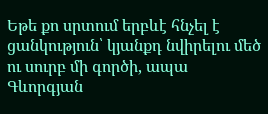Եթե քո սրտում երբևէ հնչել է ցանկություն՝ կյանքդ նվիրելու մեծ ու սուրբ մի գործի, ապա Գևորգյան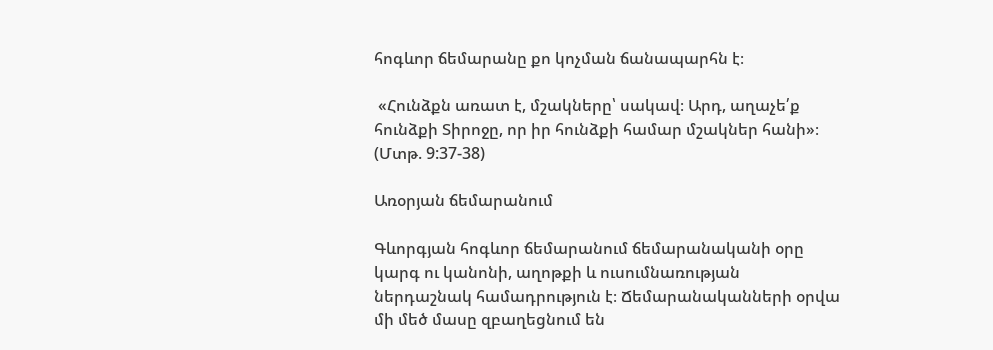հոգևոր ճեմարանը քո կոչման ճանապարհն է։

 «Հունձքն առատ է, մշակները՝ սակավ։ Արդ, աղաչե՛ք հունձքի Տիրոջը, որ իր հունձքի համար մշակներ հանի»։ (Մտթ. 9:37-38)

Առօրյան ճեմարանում

Գևորգյան հոգևոր ճեմարանում ճեմարանականի օրը կարգ ու կանոնի, աղոթքի և ուսումնառության ներդաշնակ համադրություն է։ Ճեմարանականների օրվա մի մեծ մասը զբաղեցնում են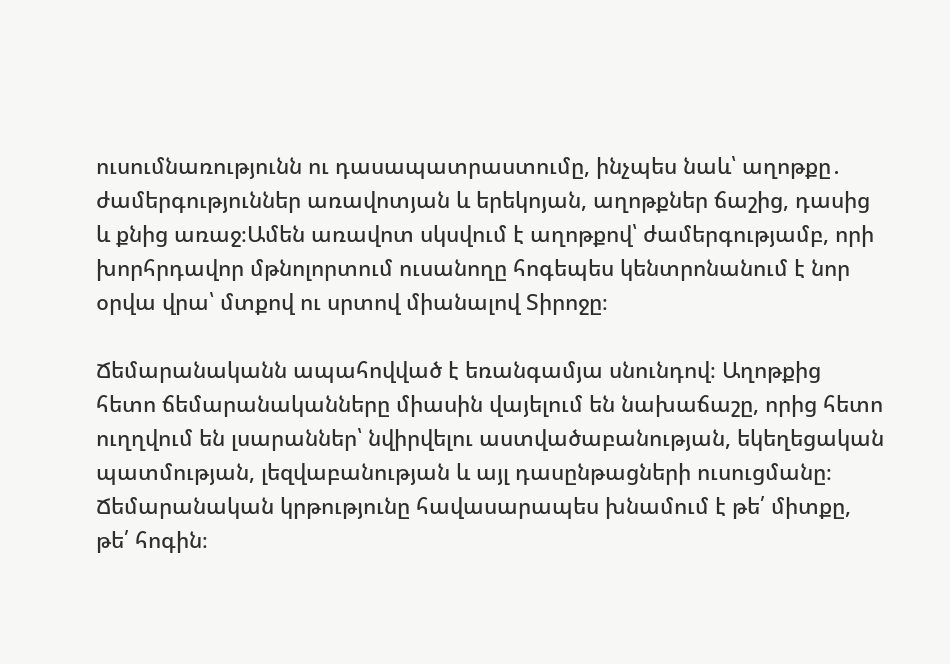ուսումնառությունն ու դասապատրաստումը, ինչպես նաև՝ աղոթքը․ ժամերգություններ առավոտյան և երեկոյան, աղոթքներ ճաշից, դասից և քնից առաջ։Ամեն առավոտ սկսվում է աղոթքով՝ ժամերգությամբ, որի խորհրդավոր մթնոլորտում ուսանողը հոգեպես կենտրոնանում է նոր օրվա վրա՝ մտքով ու սրտով միանալով Տիրոջը։

Ճեմարանականն ապահովված է եռանգամյա սնունդով։ Աղոթքից հետո ճեմարանականները միասին վայելում են նախաճաշը, որից հետո ուղղվում են լսարաններ՝ նվիրվելու աստվածաբանության, եկեղեցական պատմության, լեզվաբանության և այլ դասընթացների ուսուցմանը։ Ճեմարանական կրթությունը հավասարապես խնամում է թե՛ միտքը, թե՛ հոգին։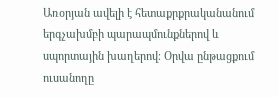Առօրյան ավելի է հետաքրքրականանում երգչախմբի պարապմունքներով և սպորտային խաղերով։ Օրվա ընթացքում ուսանողը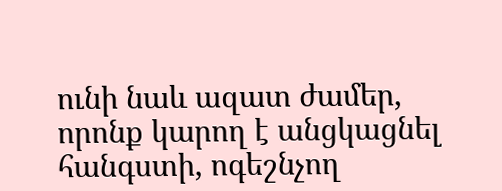ունի նաև ազատ ժամեր, որոնք կարող է անցկացնել հանգստի, ոգեշնչող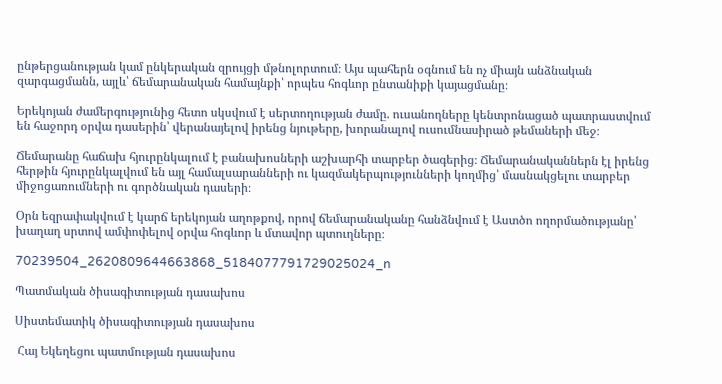ընթերցանության կամ ընկերական զրույցի մթնոլորտում։ Այս պահերն օգնում են ոչ միայն անձնական զարգացմանն, այլև՝ ճեմարանական համայնքի՝ որպես հոգևոր ընտանիքի կայացմանը։

Երեկոյան ժամերգությունից հետո սկսվում է սերտողության ժամը. ուսանողները կենտրոնացած պատրաստվում են հաջորդ օրվա դասերին՝ վերանայելով իրենց նյութերը, խորանալով ուսումնասիրած թեմաների մեջ։

Ճեմարանը հաճախ հյուրընկալում է բանախոսների աշխարհի տարբեր ծագերից։ Ճեմարանականներն էլ իրենց հերթին հյուրընկալվում են այլ համալսարանների ու կազմակերպությունների կողմից՝ մասնակցելու տարբեր միջոցառումների ու գործնական դասերի։

Օրն եզրափակվում է կարճ երեկոյան աղոթքով, որով ճեմարանականը հանձնվում է Աստծո ողորմածությանը՝ խաղաղ սրտով ամփոփելով օրվա հոգևոր և մտավոր պտուղները։

70239504_2620809644663868_5184077791729025024_n

Պատմական ծիսագիտության դասախոս

Սիստեմատիկ ծիսագիտության դասախոս

 Հայ Եկեղեցու պատմության դասախոս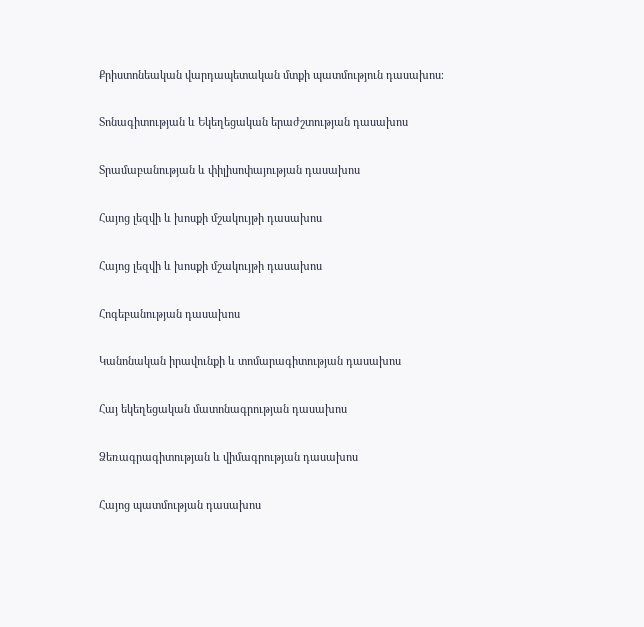Քրիստոնեական վարդապետական մտքի պատմություն դասախոս։

Տոնագիտության և Եկեղեցական երաժշտության դասախոս

Տրամաբանության և փիլիսոփայության դասախոս

Հայոց լեզվի և խոսքի մշակույթի դասախոս

Հայոց լեզվի և խոսքի մշակույթի դասախոս

Հոգեբանության դասախոս

Կանոնական իրավունքի և տոմարագիտության դասախոս

Հայ եկեղեցական մատոնագրության դասախոս

Ձեռագրագիտության և վիմագրության դասախոս

Հայոց պատմության դասախոս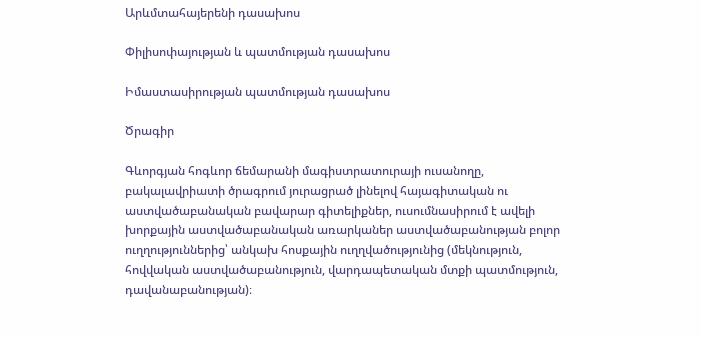Արևմտահայերենի դասախոս

Փիլիսոփայության և պատմության դասախոս

Իմաստասիրության պատմության դասախոս

Ծրագիր

Գևորգյան հոգևոր ճեմարանի մագիստրատուրայի ուսանողը, բակալավրիատի ծրագրում յուրացրած լինելով հայագիտական ու աստվածաբանական բավարար գիտելիքներ, ուսումնասիրում է ավելի խորքային աստվածաբանական առարկաներ աստվածաբանության բոլոր ուղղություններից՝ անկախ հոսքային ուղղվածությունից (մեկնություն, հովվական աստվածաբանություն, վարդապետական մտքի պատմություն, դավանաբանության)։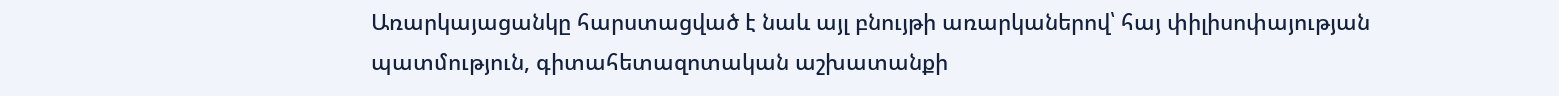Առարկայացանկը հարստացված է նաև այլ բնույթի առարկաներով՝ հայ փիլիսոփայության պատմություն, գիտահետազոտական աշխատանքի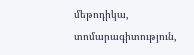մեթոդիկա, տոմարագիտություն,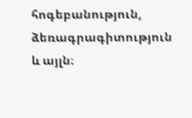հոգեբանություն, ձեռագրագիտություն և այլն։